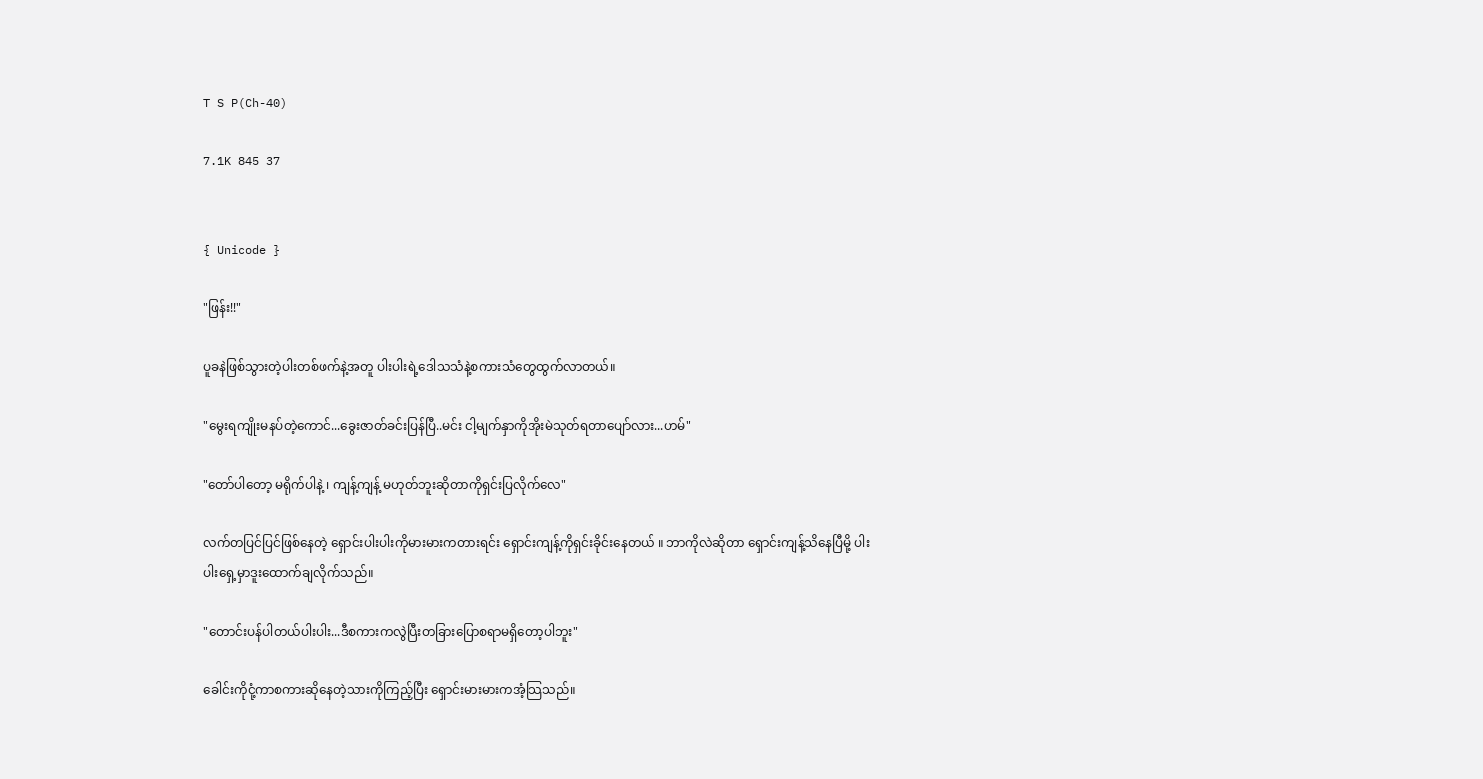T S P(Ch-40)

7.1K 845 37


{ Unicode }

"ဖြန်း!!"

ပူခနဲဖြစ်သွားတဲ့ပါးတစ်ဖက်နဲ့အတူ ပါးပါးရဲ့ဒေါသသံနဲ့စကားသံတွေထွက်လာတယ်။

"မွေးရကျိုးမနပ်တဲ့ကောင်...ခွေးဇာတ်ခင်းပြန်ပြီ..မင်း ငါ့မျက်နှာကိုအိုးမဲသုတ်ရတာပျော်လား...ဟမ်"

"တော်ပါတော့ မရိုက်ပါနဲ့ ၊ ကျန့်ကျန့် မဟုတ်ဘူးဆိုတာကိုရှင်းပြလိုက်လေ"

လက်တပြင်ပြင်ဖြစ်နေတဲ့ ရှောင်းပါးပါးကိုမားမားကတားရင်း ရှောင်းကျန့်ကိုရှင်းခိုင်းနေတယ် ။ ဘာကိုလဲဆိုတာ ရှောင်းကျန့်သိနေပြီမို့ ပါးပါးရှေ့မှာဒူးထောက်ချလိုက်သည်။

"တောင်းပန်ပါတယ်ပါးပါး...ဒီစကားကလွဲပြီးတခြားပြောစရာမရှိတော့ပါဘူး"

ခေါင်းကိုငုံ့ကာစကားဆိုနေတဲ့သားကိုကြည့်ပြီး ရှောင်းမားမားကအံ့သြသည်။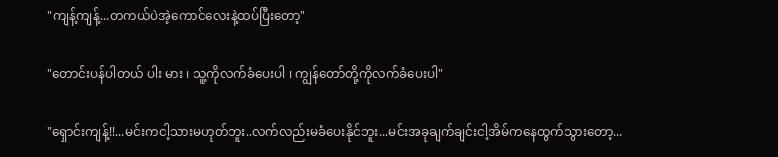"ကျန့်ကျန့်...တကယ်ပဲအဲ့ကောင်လေးနဲ့ထပ်ပြီးတော့"

"တောင်းပန်ပါတယ် ပါး မား ၊ သူ့ကိုလက်ခံပေးပါ ၊ ကျွန်တော်တို့ကိုလက်ခံပေးပါ"

"ရှောင်းကျန့်!!...မင်းကငါ့သားမဟုတ်ဘူး..လက်လည်းမခံပေးနိုင်ဘူး...မင်းအခုချက်ချင်းငါ့အိမ်ကနေထွက်သွားတော့...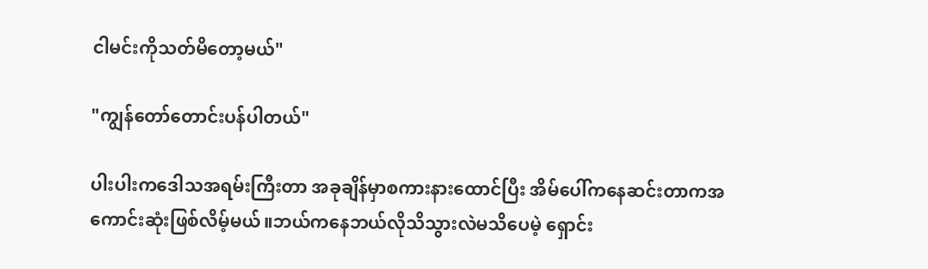ငါမင်းကိုသတ်မိတော့မယ်"

"ကျွန်တော်တောင်းပန်ပါတယ်"

ပါးပါးကဒေါသအရမ်းကြီးတာ အခုချိန်မှာစကားနားထောင်ပြီး အိမ်ပေါ်ကနေဆင်းတာကအကောင်းဆုံးဖြစ်လိမ့်မယ်။ဘယ်ကနေဘယ်လိုသိသွားလဲမသိပေမဲ့ ရှောင်း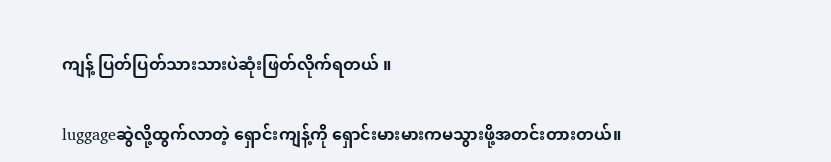ကျန့် ပြတ်ပြတ်သားသားပဲဆုံးဖြတ်လိုက်ရတယ် ။

luggageဆွဲလို့ထွက်လာတဲ့ ရှောင်းကျန့်ကို ရှောင်းမားမားကမသွားဖို့အတင်းတားတယ်။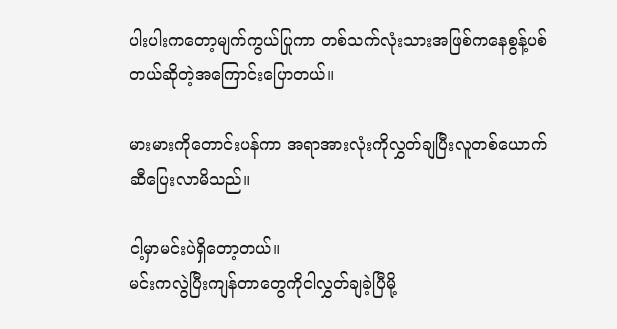ပါးပါးကတော့မျက်ကွယ်ပြုကာ တစ်သက်လုံးသားအဖြစ်ကနေစွန့်ပစ်တယ်ဆိုတဲ့အကြောင်းပြောတယ်။

မားမားကိုတောင်းပန်ကာ အရာအားလုံးကိုလွှတ်ချပြီးလူတစ်ယောက်ဆီပြေးလာမိသည်။

ငါ့မှာမင်းပဲရှိတော့တယ်။
မင်းကလွဲပြီးကျန်တာတွေကိုငါလွှတ်ချခဲ့ပြီမို့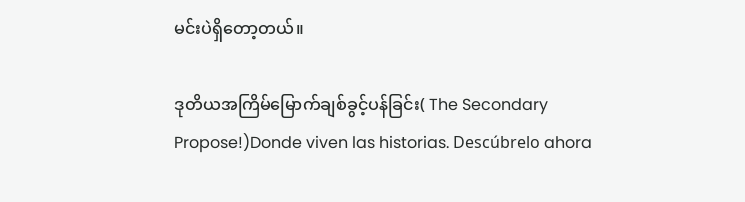မင်းပဲရှိတော့တယ်။

ဒုတိယအကြိမ်မြောက်ချစ်ခွင့်ပန်ခြင်း( The Secondary Propose!)Donde viven las historias. Descúbrelo ahora